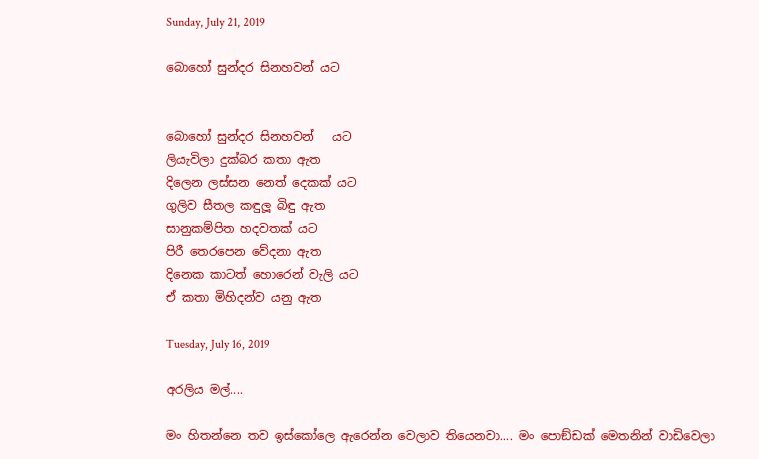Sunday, July 21, 2019

බොහෝ සුන්දර සිනහවන් යට


බොහෝ සුන්දර සිනහවන්   යට
ලියැවිලා දුක්බර කතා ඇත
දිලෙන ලස්සන නෙත් දෙකක් යට
ගුලිව සීතල කඳුලූ බිඳු ඇත
සානුකම්පිත හදවතක් යට
පිරී තෙරපෙන වේදනා ඇත
දිනෙක කාටත් හොරෙන් වැලි යට
ඒ කතා මිහිදන්ව යනු ඇත

Tuesday, July 16, 2019

අරලිය මල්....

මං හිතන්නෙ තව ඉස්කෝලෙ ඇරෙන්න වෙලාව තියෙනවා.... මං පොඞ්ඩක් මෙතනින් වාඩිවෙලා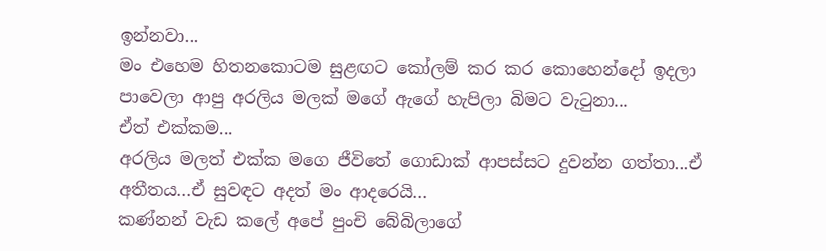ඉන්නවා...
මං එහෙම හිතනකොටම සුළඟට කෝලම් කර කර කොහෙන්දෝ ඉදලා පාවෙලා ආපු අරලිය මලක් මගේ ඇගේ හැපිලා බිමට වැටුනා...
ඒත් එක්කම...
අරලිය මලත් එක්ක මගෙ ජීවිතේ ගොඩාක් ආපස්සට දුවන්න ගත්තා...ඒ අතීතය...ඒ සුවඳට අදත් මං ආදරෙයි...
කණ්නන් වැඩ කලේ අපේ පුංචි බේබිලාගේ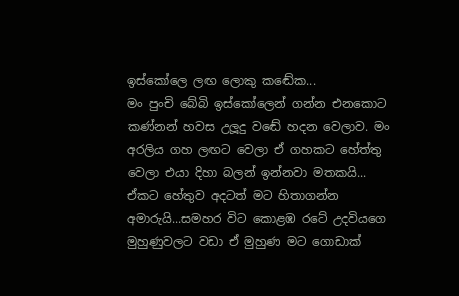ඉස්කෝලෙ ලඟ ලොකු කඬේක...
මං පුංචි බේබි ඉස්කෝලෙන් ගන්න එනකොට කණ්නන් හවස උලූදු වඬේ හදන වෙලාව. මං අරලිය ගහ ලඟට වෙලා ඒ ගහකට හේත්තු වෙලා එයා දිහා බලන් ඉන්නවා මතකයි...
ඒකට හේතුව අදටත් මට හිතාගන්න අමාරුයි...සමහර විට කොළඹ රටේ උදවියගෙ මුහුණුවලට වඩා ඒ මුහුණ මට ගොඩාක්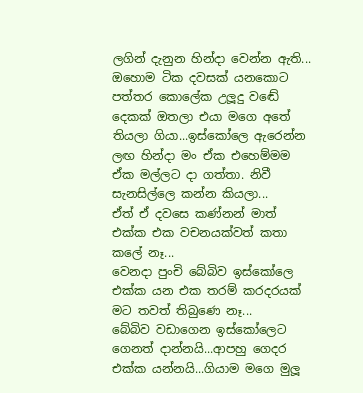ලගින් දැනුන හින්දා වෙන්න ඇති...
ඔහොම ටික දවසක් යනකොට පත්තර කොලේක උලූදු වඬේ දෙකක් ඔතලා එයා මගෙ අතේ තියලා ගියා...ඉස්කෝලෙ ඇරෙන්න ලඟ හින්දා මං ඒක එහෙම්මම ඒක මල්ලට දා ගත්තා. නිවී සැනසිල්ලෙ කන්න කියලා...
ඒත් ඒ දවසෙ කණ්නන් මාත් එක්ක එක වචනයක්වත් කතා කලේ නෑ...
වෙනදා පුංචි බේබිව ඉස්කෝලෙ එක්ක යන එක තරම් කරදරයක් මට තවත් තිබුණෙ නෑ...
බේබිව වඩාගෙන ඉස්කෝලෙට ගෙනත් දාන්නයි...ආපහු ගෙදර එක්ක යන්නයි...ගියාම මගෙ මුලූ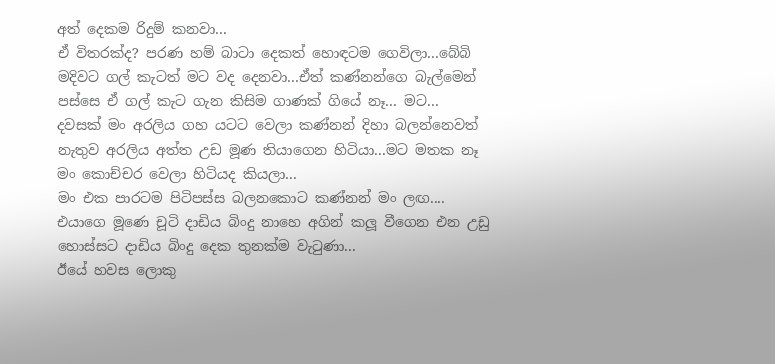අත් දෙකම රිදුම් කනවා...
ඒ විතරක්ද? පරණ හම් බාටා දෙකත් හොඳටම ගෙවිලා...බේබි මදිවට ගල් කැටත් මට වද දෙනවා...ඒත් කණ්නන්ගෙ බැල්මෙන් පස්සෙ ඒ ගල් කැට ගැන කිසිම ගාණක් ගියේ නෑ... මට...
දවසක් මං අරලිය ගහ යටට වෙලා කණ්නන් දිහා බලන්නෙවත් නැතුව අරලිය අත්ත උඩ මූණ තියාගෙන හිටියා...මට මතක නෑ මං කොච්චර වෙලා හිටියද කියලා...
මං එක පාරටම පිටිපස්ස බලනකොට කණ්නන් මං ලඟ....
එයාගෙ මූණෙ චූටි දාඩිය බිංදු නාහෙ අගින් කලූ වීගෙන එන උඩු හොස්සට දාඩිය බිංදු දෙක තුනක්ම වැටුණා...
ඊයේ හවස ලොකු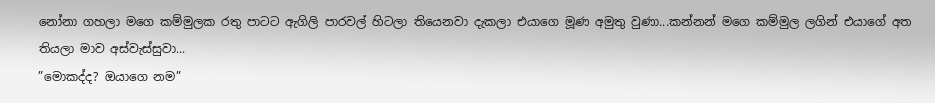නෝනා ගහලා මගෙ කම්මුලක රතු පාටට ඇගිලි පාරවල් හිටලා තියෙනවා දැකලා එයාගෙ මූණ අමුතු වුණා...කන්නන් මගෙ කම්මුල ලගින් එයාගේ අත තියලා මාව අස්වැස්සුවා...
”මොකද්ද? ඔයාගෙ නම”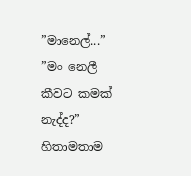”මානෙල්...”
”මං නෙලී කීවට කමක් නැද්ද?”
හිතාමතාම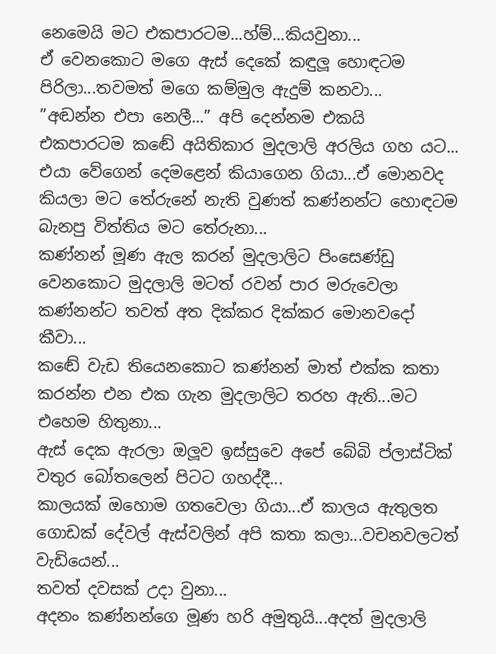නෙමෙයි මට එකපාරටම...හ්ම්...කියවුනා...
ඒ වෙනකොට මගෙ ඇස් දෙකේ කඳුලූ හොඳටම පිරිලා...තවමත් මගෙ කම්මුල ඇදුම් කනවා...
”අඬන්න එපා නෙලී...” අපි දෙන්නම එකයි
එකපාරටම කඬේ අයිතිකාර මුදලාලි අරලිය ගහ යට... එයා වේගෙන් දෙමළෙන් කියාගෙන ගියා...ඒ මොනවද කියලා මට තේරුනේ නැති වුණත් කණ්නන්ට හොඳටම බැනපු විත්තිය මට තේරුනා...
කණ්නන් මූණ ඇල කරන් මුදලාලිට පිංසෙණ්ඩු වෙනකොට මුදලාලි මටත් රවන් පාර මරුවෙලා කණ්නන්ට තවත් අත දික්කර දික්කර මොනවදෝ කීවා...
කඬේ වැඩ තියෙනකොට කණ්නන් මාත් එක්ක කතා කරන්න එන එක ගැන මුදලාලිට තරහ ඇති...මට එහෙම හිතුනා...
ඇස් දෙක ඇරලා ඔලූව ඉස්සුවෙ අපේ බේබි ප්ලාස්ටික් වතුර බෝතලෙන් පිටට ගහද්දී...
කාලයක් ඔහොම ගතවෙලා ගියා...ඒ කාලය ඇතුලත ගොඩක් දේවල් ඇස්වලින් අපි කතා කලා...වචනවලටත් වැඩියෙන්...
තවත් දවසක් උදා වුනා...
අදනං කණ්නන්ගෙ මූණ හරි අමුතුයි...අදත් මුදලාලි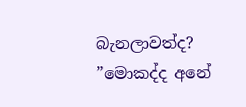බැනලාවත්ද?
”මොකද්ද අනේ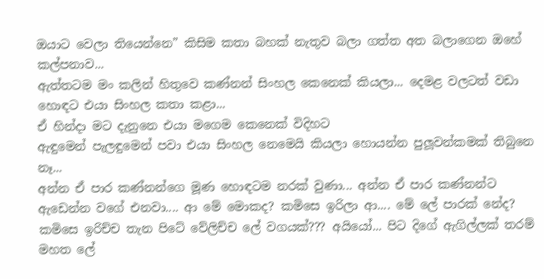ඔයාට වෙලා තියෙන්නෙ” කිසිම කතා බහක් නැතුව බලා ගත්ත අත බලාගෙන ඔහේ කල්පනාව...
ඇත්තටම මං කලින් හිතුවෙ කණ්නන් සිංහල කෙනෙක් කියලා... දෙමළ වලටත් වඩා හොඳට එයා සිංහල කතා කළා...
ඒ හින්දා මට දැනුනෙ එයා මගෙම කෙනෙක් විදිහට
ඇඳුමෙන් පැලඳුමෙන් පවා එයා සිංහල නෙමෙයි කියලා හොයන්න පුලූවන්කමක් තිබුනෙ නෑ...
අන්න ඒ පාර කණ්නන්ගෙ මූණ හොඳටම නරක් වුණා... අන්න ඒ පාර කණ්නන්ට ඇඩෙන්න වගේ එනවා.... ආ මේ මොකද? කමිසෙ ඉරිලා ආ.... මේ ලේ පාරක් නේද? කමිසෙ ඉරිච්ච තැන පිටේ වේලිච්ච ලේ වගයක්??? අයියෝ... පිට දිගේ ඇගිල්ලක් තරම් මහත ලේ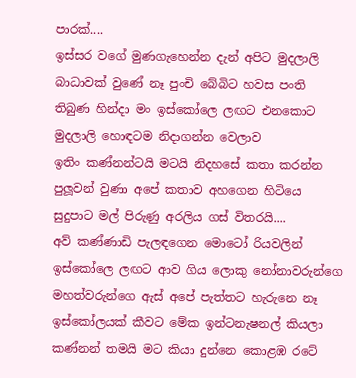පාරක්....
ඉස්සර වගේ මුණගැහෙන්න දැන් අපිට මුදලාලි බාධාවක් වුණේ නෑ පුංචි බේබිට හවස පංති තිබුණ හින්දා මං ඉස්කෝලෙ ලඟට එනකොට මුදලාලි හොඳටම නිදාගන්න වෙලාව
ඉතිං කණ්නන්ටයි මටයි නිදහසේ කතා කරන්න පුලූවන් වුණා අපේ කතාව අහගෙන හිටියෙ සුදුපාට මල් පිරුණු අරලිය ගස් විතරයි....
අව් කණ්ණාඩි පැලඳගෙන මොටෝ රියවලින් ඉස්කෝලෙ ලඟට ආව ගිය ලොකු නෝනාවරුන්ගෙ  මහත්වරුන්ගෙ ඇස් අපේ පැත්තට හැරුනෙ නෑ
ඉස්කෝලයක් කීවට මේක ඉන්ටනැෂනල් කියලා කණ්නන් තමයි මට කියා දුන්නෙ කොළඹ රටේ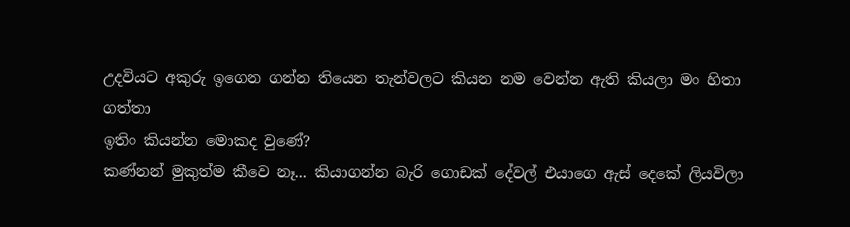උදවියට අකුරු ඉගෙන ගන්න තියෙන තැන්වලට කියන නම වෙන්න ඇති කියලා මං හිතා ගත්තා
ඉතිං කියන්න මොකද වුණේ?
කණ්නන් මුකුත්ම කීවෙ නෑ... කියාගන්න බැරි ගොඩක් දේවල් එයාගෙ ඇස් දෙකේ ලියවිලා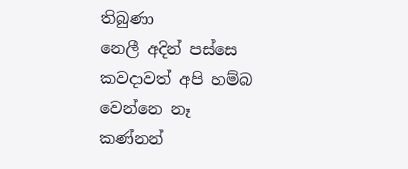තිබුණා
නෙලී අදින් පස්සෙ කවදාවත් අපි හම්බ වෙන්නෙ නෑ
කණ්නන්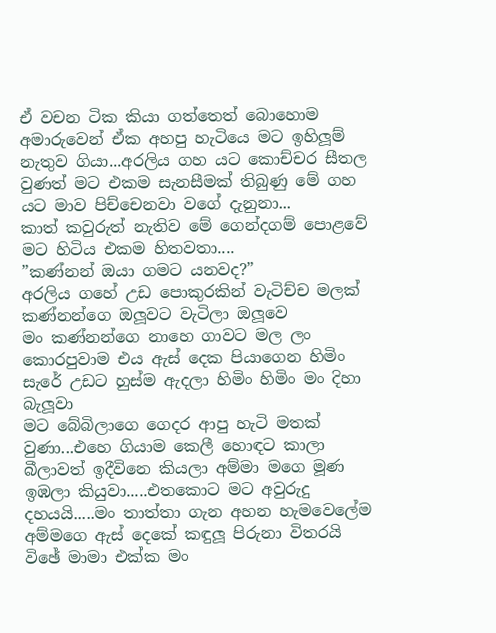ඒ වචන ටික කියා ගත්තෙත් බොහොම අමාරුවෙන් ඒක අහපු හැටියෙ මට ඉහිලූම් නැතුව ගියා...අරලිය ගහ යට කොච්චර සීතල වුණත් මට එකම සැනසීමක් තිබුණු මේ ගහ යට මාව පිච්චෙනවා වගේ දැනුනා...
කාත් කවුරුත් නැතිව මේ ගෙන්දගම් පොළවේ මට හිටිය එකම හිතවතා....
”කණ්නන් ඔයා ගමට යනවද?”
අරලිය ගහේ උඩ පොකුරකින් වැටිච්ච මලක් කණ්නන්ගෙ ඔලූවට වැටිලා ඔලූවෙ
මං කණ්නන්ගෙ නාහෙ ගාවට මල ලං කොරපුවාම එය ඇස් දෙක පියාගෙන හිමිං සැරේ උඩට හුස්ම ඇදලා හිමිං හිමිං මං දිහා බැලූවා
මට බේබිලාගෙ ගෙදර ආපු හැටි මතක් වුණා...එහෙ ගියාම කෙලී හොඳට කාලා බීලාවත් ඉදීවිනෙ කියලා අම්මා මගෙ මූණ ඉඹලා කියුවා.....එතකොට මට අවුරුදු දහයයි.....මං තාත්තා ගැන අහන හැමවෙලේම අම්මගෙ ඇස් දෙකේ කඳුලූ පිරුනා විතරයි
විඡේ මාමා එක්ක මං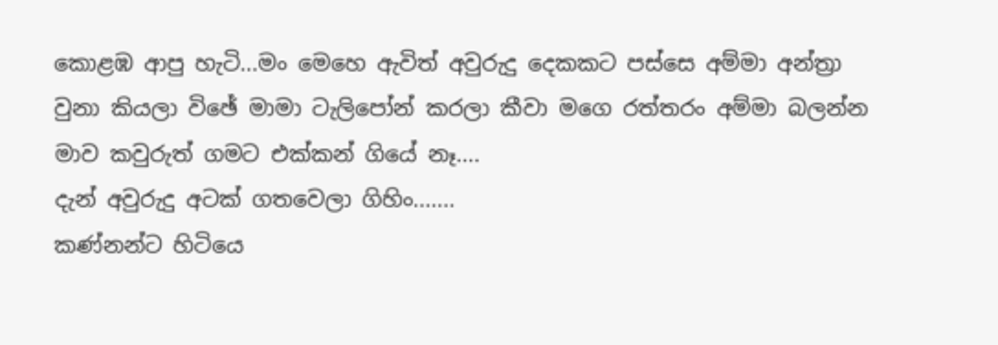කොළඹ ආපු හැටි...මං මෙහෙ ඇවිත් අවුරුදු දෙකකට පස්සෙ අම්මා අන්ත්‍රා වුනා කියලා විඡේ මාමා ටැලිපෝන් කරලා කීවා මගෙ රත්තරං අම්මා බලන්න මාව කවුරුත් ගමට එක්කන් ගියේ නෑ....
දැන් අවුරුදු අටක් ගතවෙලා ගිහිං.......
කණ්නන්ට හිටියෙ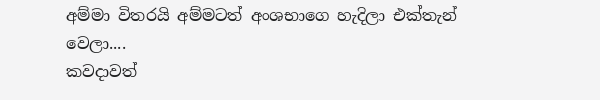අම්මා විතරයි අම්මටත් අංශභාගෙ හැදිලා එක්තැන් වෙලා....
කවදාවත්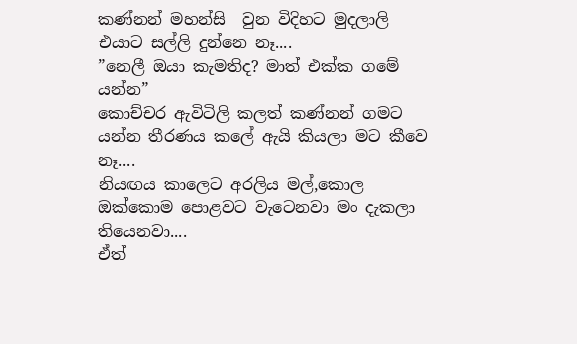කණ්නන් මහන්සි  වුන විදිහට මුදලාලි එයාට සල්ලි දුන්නෙ නෑ....
”නෙලී ඔයා කැමතිද? මාත් එක්ක ගමේ යන්න”
කොච්චර ඇවිටිලි කලත් කණ්නන් ගමට යන්න තීරණය කලේ ඇයි කියලා මට කීවෙ නෑ....
නියඟය කාලෙට අරලිය මල්,කොල ඔක්කොම පොළවට වැටෙනවා මං දැකලා තියෙනවා....
ඒත්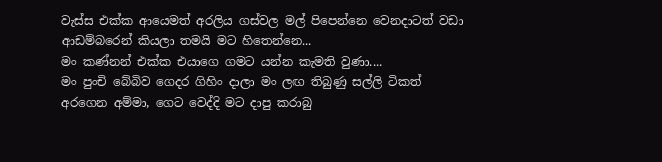වැස්ස එක්ක ආයෙමත් අරලිය ගස්වල මල් පිපෙන්නෙ වෙනදාටත් වඩා ආඩම්බරෙන් කියලා තමයි මට හිතෙන්නෙ...
මං කණ්නන් එක්ක එයාගෙ ගමට යන්න කැමති වුණා....
මං පුංචි බේබිව ගෙදර ගිහිං දාලා මං ලඟ තිබුණු සල්ලි ටිකත් අරගෙන අම්මා, ගෙට වෙද්දි මට දාපු කරාබු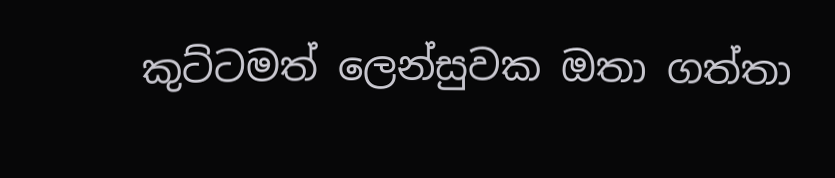කුට්ටමත් ලෙන්සුවක ඔතා ගත්තා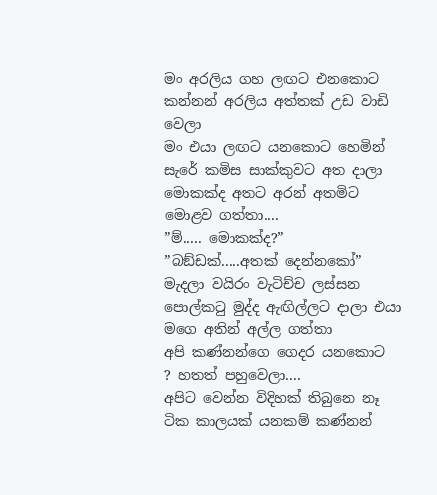මං අරලිය ගහ ලඟට එනකොට කන්නන් අරලිය අත්තක් උඩ වාඩි වෙලා
මං එයා ලඟට යනකොට හෙමින් සැරේ කමිස සාක්කුවට අත දාලා මොකක්ද අතට අරන් අතමිට මොළව ගත්තා....
”ම්..... මොකක්ද?”
”බඞ්ඩක්.....අතක් දෙන්නකෝ”
මැදලා වයිරං වැටිච්ච ලස්සන පොල්කටු මුද්ද ඇඟිල්ලට දාලා එයා මගෙ අතින් අල්ල ගත්තා
අපි කණ්නන්ගෙ ගෙදර යනකොට   ? හතත් පහුවෙලා....
අපිට වෙන්න විදිහක් තිබුනෙ නෑ ටික කාලයක් යනකම් කණ්නන්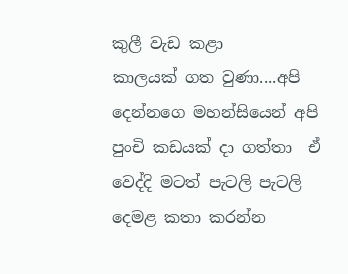කුලී වැඩ කළා
කාලයක් ගත වුණා....අපි දෙන්නගෙ මහන්සියෙන් අපි පුංචි කඩයක් දා ගත්තා  ඒ වෙද්දි මටත් පැටලි පැටලි දෙමළ කතා කරන්න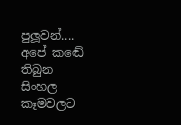පුලූවන්....
අපේ කඬේ තිබුන සිංහල කෑමවලට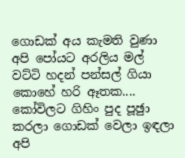ගොඩක් අය කැමති වුණා
අපි පෝයට අරලිය මල් වට්ටි හදන් පන්සල් ගියා කොහේ හරි ඈතක....
කෝවිලට ගිහිං පුද පූඡුා කරලා ගොඩක් වෙලා ඉඳලා අපි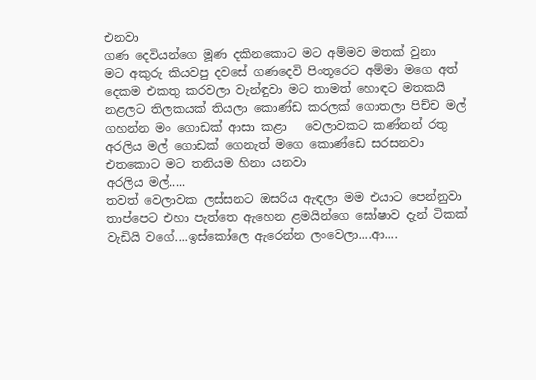එනවා
ගණ දෙවියන්ගෙ මූණ දකිනකොට මට අම්මව මතක් වුනා
මට අකුරු කියවපු දවසේ ගණදෙවි පිංතූරෙට අම්මා මගෙ අත් දෙකම එකතු කරවලා වැන්ඳුවා මට තාමත් හොඳට මතකයි
නළලට තිලකයක් තියලා කොණ්ඩ කරලක් ගොතලා පිච්ච මල් ගහන්න මං ගොඩක් ආසා කළා   වෙලාවකට කණ්නන් රතු අරලිය මල් ගොඩක් ගෙනැත් මගෙ කොණ්ඩෙ සරසනවා
එතකොට මට තනියම හිනා යනවා
අරලිය මල්.....
තවත් වෙලාවක ලස්සනට ඔසරිය ඇඳලා මම එයාට පෙන්නුවා
තාප්පෙට එහා පැත්තෙ ඇහෙන ළමයින්ගෙ ඝෝෂාව දැන් ටිකක් වැඩියි වගේ....ඉස්කෝලෙ ඇරෙන්න ලංවෙලා....ආ....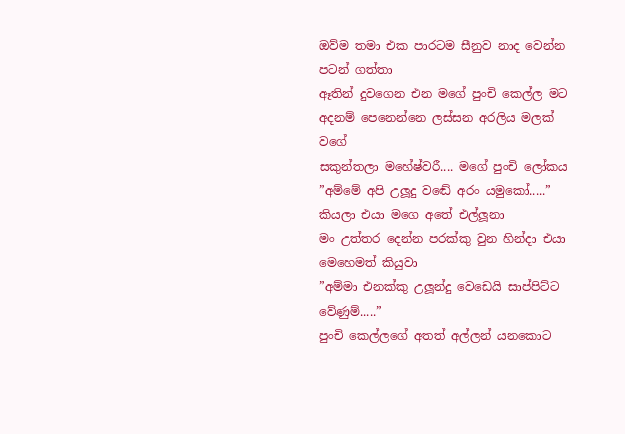ඔව්ම තමා එක පාරටම සීනුව නාද වෙන්න පටන් ගත්තා
ඈතින් දුවගෙන එන මගේ පුංචි කෙල්ල මට අදනම් පෙනෙන්නෙ ලස්සන අරලිය මලක් වගේ
සකුන්තලා මහේෂ්වරී.... මගේ පුංචි ලෝකය
”අම්මේ අපි උලූදු වඬේ අරං යමුකෝ.....” කියලා එයා මගෙ අතේ එල්ලූනා
මං උත්තර දෙන්න පරක්කු වුන හින්දා එයා මෙහෙමත් කියුවා
”අම්මා එනක්කු උලූන්දු වෙඩෙයි සාප්පිට්ට වේණුම්.....”
පුංචි කෙල්ලගේ අතත් අල්ලන් යනකොට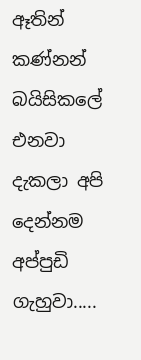ඈතින් කණ්නන් බයිසිකලේ එනවා දැකලා අපි දෙන්නම අප්පුඩි ගැහුවා.....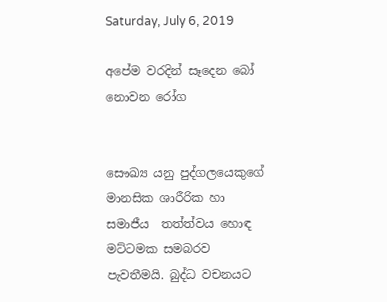Saturday, July 6, 2019

අපේම වරදින් සෑදෙන බෝ නොවන රෝග


සෞඛ්‍ය යනු පුද්ගලයෙකුගේ මානසික ශාරීරික හා සමාජීය  තත්ත්වය හොඳ මට්ටමක සමබරව පැවතීමයි. බුද්ධ වචනයට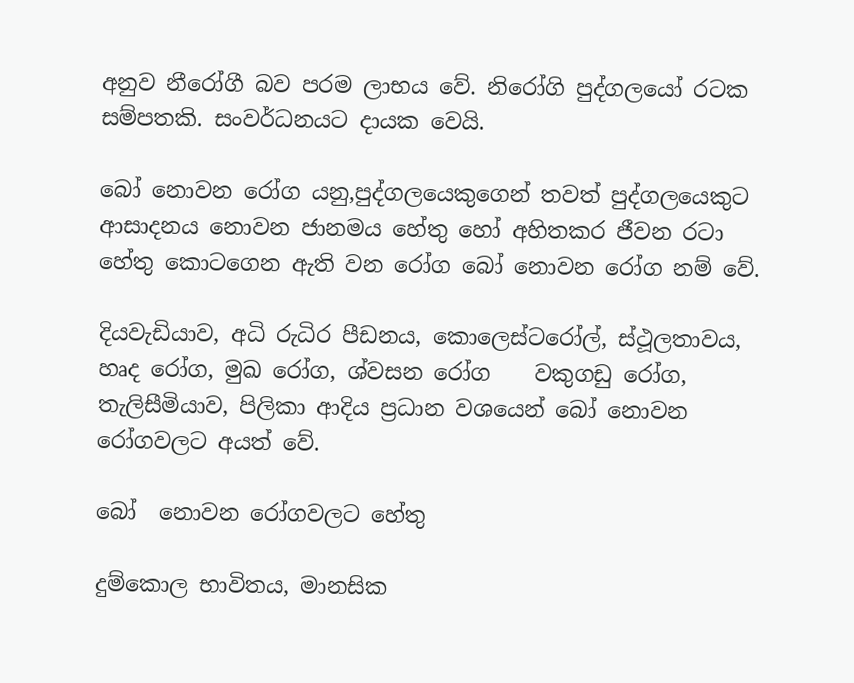අනුව නීරෝගී බව පරම ලාභය වේ. නිරෝගි පුද්ගලයෝ රටක සම්පතකි. සංවර්ධනයට දායක වෙයි.

බෝ නොවන රෝග යනු,පුද්ගලයෙකුගෙන් තවත් පුද්ගලයෙකුට  ආසාදනය නොවන ජානමය හේතු හෝ අහිතකර ජීවන රටා හේතු කොටගෙන ඇති වන රෝග බෝ නොවන රෝග නම් වේ.

දියවැඩියාව, අධි රුධිර පීඩනය, කොලෙස්ටරෝල්, ස්ථූලතාවය, හෘද රෝග, මුඛ රෝග, ශ්වසන රෝග    වකුගඩු රෝග, තැලිසීමියාව, පිලිකා ආදිය ප්‍රධාන වශයෙන් බෝ නොවන රෝගවලට අයත් වේ.

බෝ  නොවන රෝගවලට හේතු

දුම්කොල භාවිතය, මානසික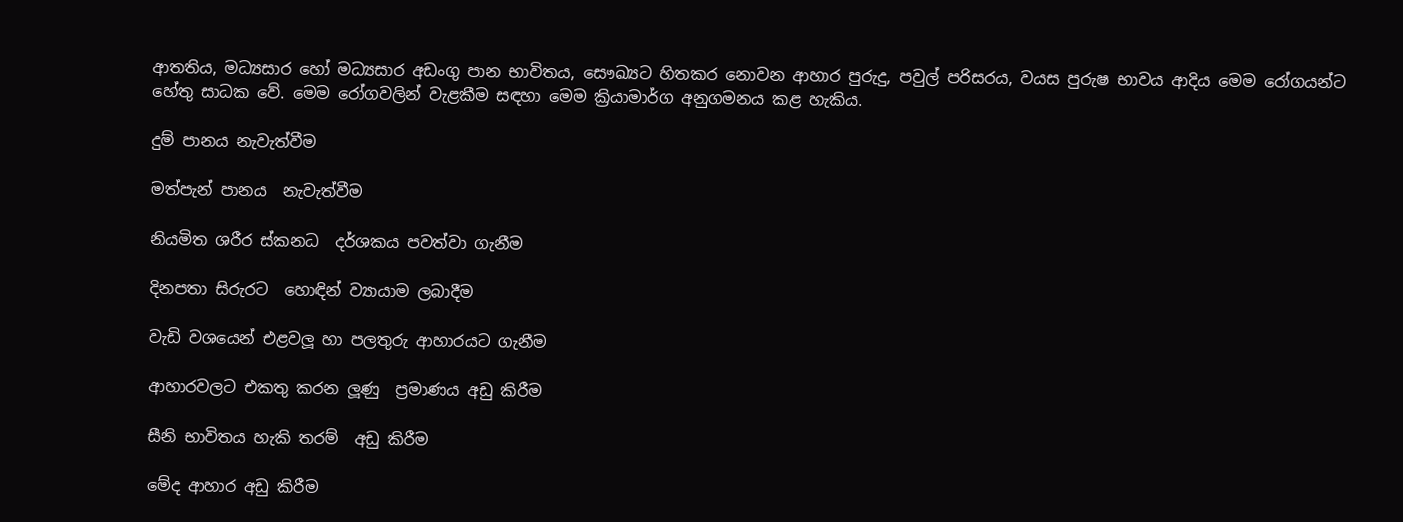ආතතිය, මධ්‍යසාර හෝ මධ්‍යසාර අඩංගු පාන භාවිතය, සෞඛ්‍යට හිතකර නොවන ආහාර පුරුදු, පවුල් පරිසරය, වයස පුරුෂ භාවය ආදිය මෙම රෝගයන්ට හේතු සාධක වේ. මෙම රෝගවලින් වැළකීම සඳහා මෙම ක්‍රියාමාර්ග අනුගමනය කළ හැකිය.

දුම් පානය නැවැත්වීම

මත්පැන් පානය  නැවැත්වීම

නියමිත ශරීර ස්කනධ  දර්ශකය පවත්වා ගැනීම

දිනපතා සිරුරට  හොඳින් ව්‍යායාම ලබාදීම

වැඩි වශයෙන් එළවලූ හා පලතුරු ආහාරයට ගැනීම

ආහාරවලට එකතු කරන ලූණු  ප්‍රමාණය අඩු කිරීම

සීනි භාවිතය හැකි තරම්  අඩු කිරීම

මේද ආහාර අඩු කිරීම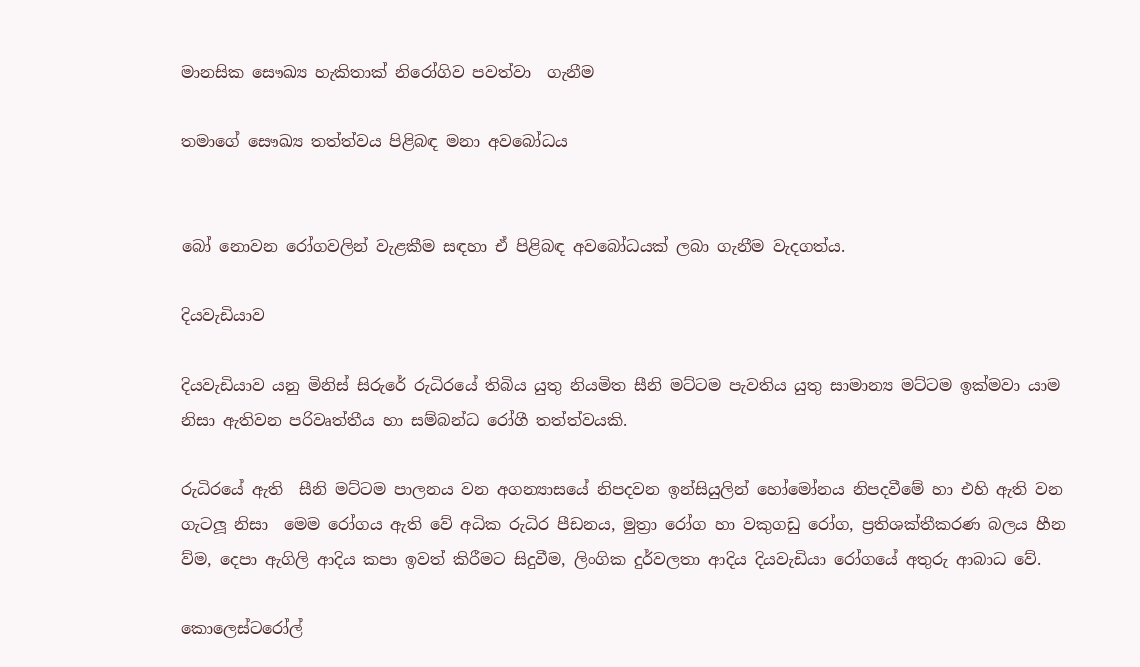මානසික සෞඛ්‍ය හැකිතාක් නිරෝගිව පවත්වා  ගැනීම

තමාගේ සෞඛ්‍ය තත්ත්වය පිළිබඳ මනා අවබෝධය


බෝ නොවන රෝගවලින් වැළකීම සඳහා ඒ පිළිබඳ අවබෝධයක් ලබා ගැනීම වැදගත්ය.

දියවැඩියාව

දියවැඩියාව යනු මිනිස් සිරුරේ රුධිරයේ තිබිය යුතු නියමිත සීනි මට්ටම පැවතිය යුතු සාමාන්‍ය මට්ටම ඉක්මවා යාම නිසා ඇතිවන පරිවෘත්තීය හා සම්බන්ධ රෝගී තත්ත්වයකි.

රුධිරයේ ඇති  සීනි මට්ටම පාලනය වන අගන්‍යාසයේ නිපදවන ඉන්සියුලින් හෝමෝනය නිපදවීමේ හා එහි ඇති වන ගැටලූ නිසා  මෙම රෝගය ඇති වේ අධික රුධිර පීඩනය, මුත්‍රා රෝග හා වකුගඩු රෝග, ප්‍රතිශක්තීකරණ බලය හීන ව්ම, දෙපා ඇගිලි ආදිය කපා ඉවත් කිරීමට සිදුවීම, ලිංගික දුර්වලතා ආදිය දියවැඩියා රෝගයේ අතුරු ආබාධ වේ.

කොලෙස්ටරෝල්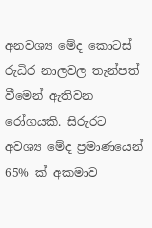අනවශ්‍ය මේද කොටස් රුධිර නාලවල තැන්පත් වීමෙන් ඇතිවන  රෝගයකි. සිරුරට අවශ්‍ය මේද ප්‍රමාණයෙන්  65% ක් අකමාව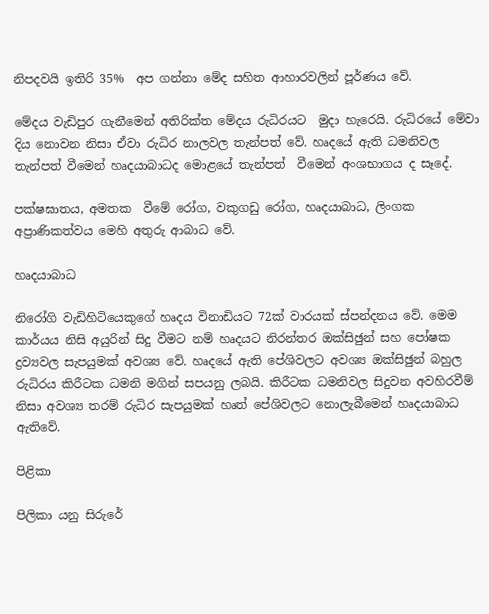නිපදවයි ඉතිරි 35%  අප ගන්නා මේද සහිත ආහාරවලින් පූර්ණය වේ.

මේදය වැඩිපුර ගැනීමෙන් අතිරික්ත මේදය රුධිරයට  මුදා හැරෙයි. රුධිරයේ මේවා  දිය නොවන නිසා ඒවා රුධිර නාලවල තැන්පත් වේ. හෘදයේ ඇති ධමනිවල තැන්පත් වීමෙන් හෘදයාබාධද මොළයේ තැන්පත්  වීමෙන් අංශභාගය ද සෑදේ.

පක්ෂඝාතය, අමතක  වීමේ රෝග, වකුගඩු රෝග, හෘදයාබාධ, ලිංගක අප්‍රාණිකත්වය මෙහි අතුරු ආබාධ වේ.

හෘදයාබාධ

නිරෝගි වැඩිහිටියෙකුගේ හෘදය විනාඩියට 72ක් වාරයක් ස්පන්දනය වේ. මෙම කාර්යය නිසි අයුරින් සිදු වීමට නම් හෘදයට නිරන්තර ඔක්සිඡුන් සහ පෝෂක ද්‍රව්‍යවල සැපයුමක් අවශ්‍ය වේ. හෘදයේ ඇති පේශිවලට අවශ්‍ය ඔක්සිඡුන් බහුල රුධිරය කිරීටක ධමනි මගින් සපයනු ලබයි. කිරීටක ධමනිවල සිදුවන අවහිරවීම් නිසා අවශ්‍ය තරම් රුධිර සැපයුමක් හෘත් පේශිවලට නොලැබීමෙන් හෘදයාබාධ ඇතිවේ.

පිළිකා

පිලිකා යනු සිරුරේ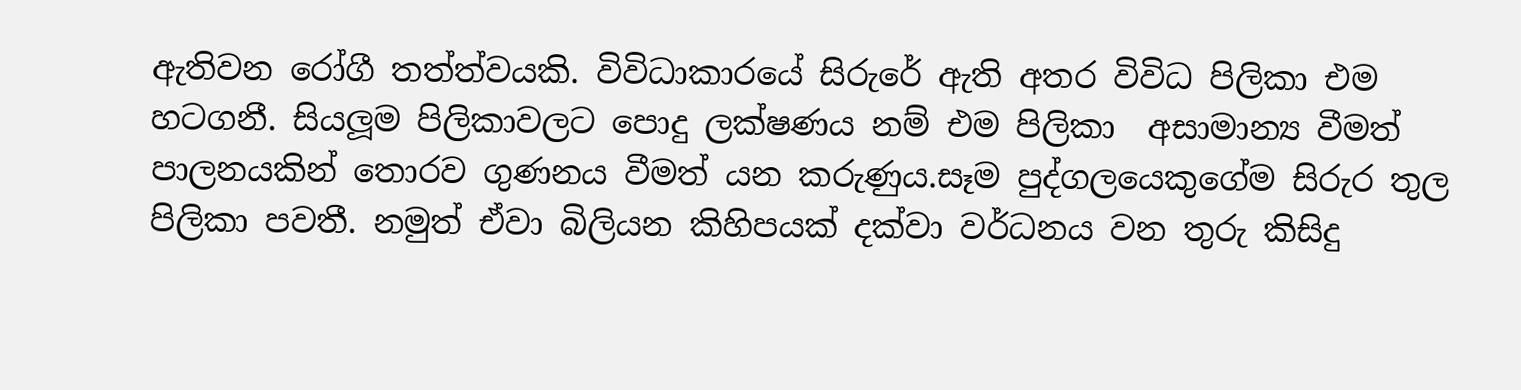ඇතිවන රෝගී තත්ත්වයකි. විවිධාකාරයේ සිරුරේ ඇති අතර විවිධ පිලිකා එම හටගනී. සියලූම පිලිකාවලට පොදු ලක්ෂණය නම් එම පිලිකා  අසාමාන්‍ය වීමත් පාලනයකින් තොරව ගුණනය වීමත් යන කරුණුය.සෑම පුද්ගලයෙකුගේම සිරුර තුල පිලිකා පවතී. නමුත් ඒවා බිලියන කිහිපයක් දක්වා වර්ධනය වන තුරු කිසිදු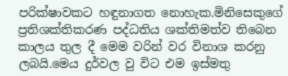පරික්ෂාවකට හඳුනාගත නොහැක.මිනිසෙකුගේ ප්‍රතිශක්තිකරණ පද්ධතිය ශක්තිමත්ව තිබෙන  කාලය තුල දී මෙම වරින් වර විනාශ කරනු ලබයි.මෙය දුර්වල වු විට එම ඉස්මතු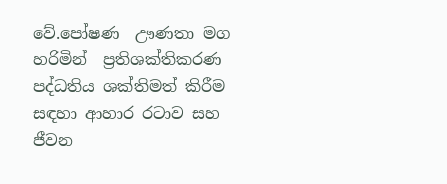වේ.පෝෂණ  ඌණතා මග හරිමින්  ප්‍රතිශක්තිකරණ පද්ධතිය ශක්තිමත් කිරීම  සඳහා ආහාර රටාව සහ  ජීවන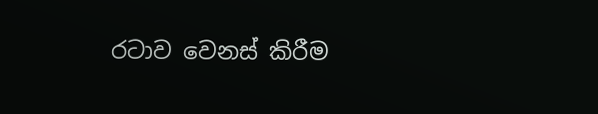රටාව වෙනස් කිරීම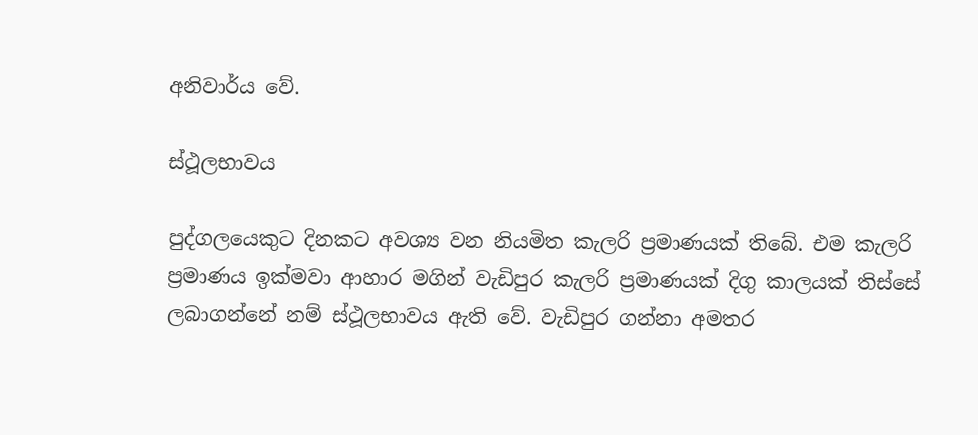අනිවාර්ය වේ.

ස්ථූලභාවය

පුද්ගලයෙකුට දිනකට අවශ්‍ය වන නියමිත කැලරි ප්‍රමාණයක් තිබේ. එම කැලරි ප්‍රමාණය ඉක්මවා ආහාර මගින් වැඩිපුර කැලරි ප්‍රමාණයක් දිගු කාලයක් තිස්සේ ලබාගන්නේ නම් ස්ථූලභාවය ඇති වේ. වැඩිපුර ගන්නා අමතර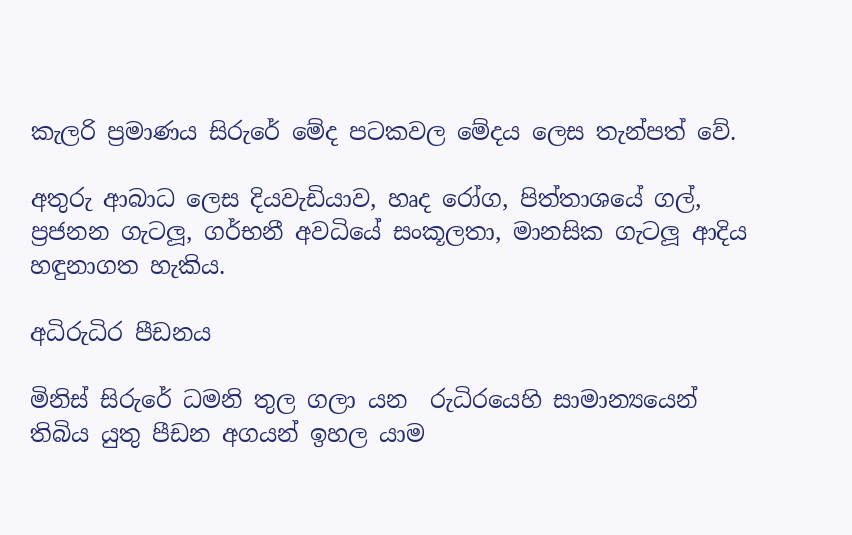කැලරි ප්‍රමාණය සිරුරේ මේද පටකවල මේදය ලෙස තැන්පත් වේ.

අතුරු ආබාධ ලෙස දියවැඩියාව, හෘද රෝග, පිත්තාශයේ ගල්, ප්‍රජනන ගැටලූ, ගර්භනී අවධියේ සංකූලතා, මානසික ගැටලූ ආදිය හඳුනාගත හැකිය.

අධිරුධිර පීඩනය

මිනිස් සිරුරේ ධමනි තුල ගලා යන  රුධිරයෙහි සාමාන්‍යයෙන් තිබිය යුතු පීඩන අගයන් ඉහල යාම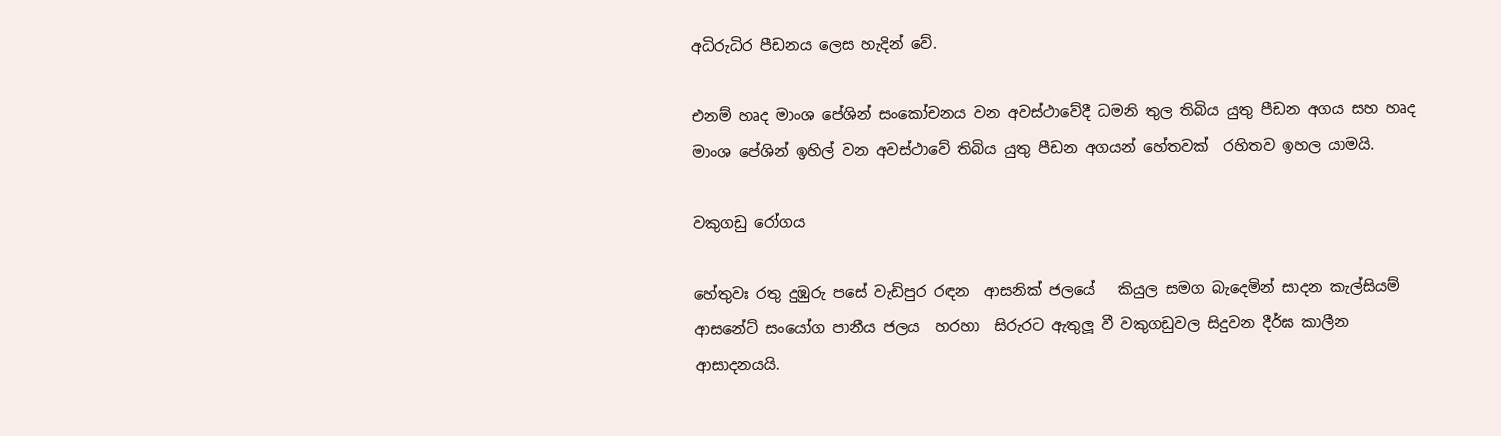අධිරුධිර පීඩනය ලෙස හැදින් වේ.

එනම් හෘද මාංශ පේශින් සංකෝචනය වන අවස්ථාවේදී ධමනි තුල තිබිය යුතු පීඩන අගය සහ හෘද මාංශ පේශින් ඉහිල් වන අවස්ථාවේ තිබිය යුතු පීඩන අගයන් හේතවක්  රහිතව ඉහල යාමයි.

වකුගඩු රෝගය

හේතුවඃ රතු දුඹුරු පසේ වැඩිපුර රඳන  ආසනික් ජලයේ   කියුල සමග බැදෙමින් සාදන කැල්සියම් ආසනේට් සංයෝග පානීය ජලය  හරහා  සිරුරට ඇතුලූ වී වකුගඩුවල සිදුවන දීර්ඝ කාලීන  ආසාදනයයි.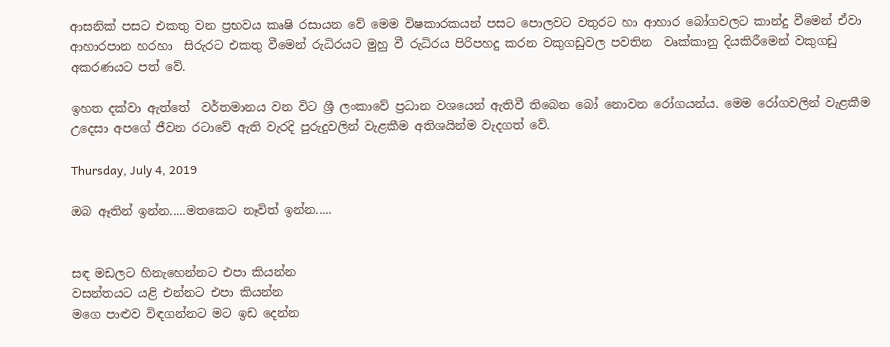ආසනික් පසට එකතු වන ප්‍රභවය කෘෂි රසායන වේ මෙම විෂකාරකයන් පසට පොලවට වතුරට හා ආහාර බෝගවලට කාන්දු වීමෙන් ඒවා ආහාරපාන හරහා  සිරුරට එකතු වීමෙන් රුධිරයට මුහු වී රුධිරය පිරිපහදු කරන වකුගඩුවල පවතින  වෘක්කානු දියකිරීමෙන් වකුගඩු අකරණයට පත් වේ.

ඉහත දක්වා ඇත්තේ  වර්තමානය වන විට ශ්‍රී ලංකාවේ ප්‍රධාන වශයෙන් ඇතිවී තිබෙන බෝ නොවන රෝගයන්ය. මෙම රෝගවලින් වැළකීම උදෙසා අපගේ ජීවන රටාවේ ඇති වැරදි පුරුදුවලින් වැළකීම අතිශයින්ම වැදගත් වේ.

Thursday, July 4, 2019

ඔබ ඈතින් ඉන්න.....මතකෙට නෑවිත් ඉන්න.....


සඳ මඩලට හිනැහෙන්නට එපා කියන්න
වසන්තයට යළි එන්නට එපා කියන්න
මගෙ පාළුව විඳගන්නට මට ඉඩ දෙන්න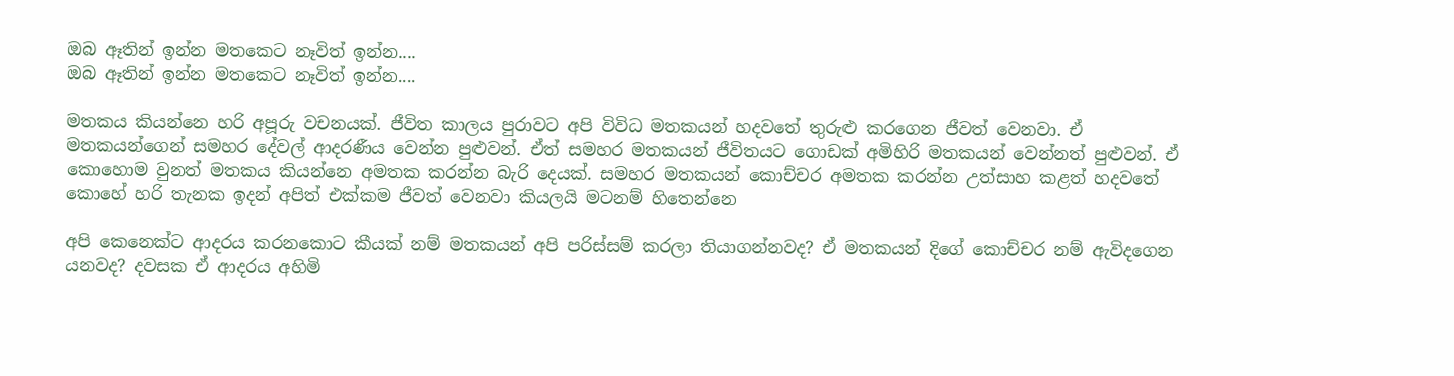ඔබ ඈතින් ඉන්න මතකෙට නෑවිත් ඉන්න....
ඔබ ඈතින් ඉන්න මතකෙට නෑවිත් ඉන්න....

මතකය කියන්නෙ හරි අපූරු වචනයක්. ජීවිත කාලය පුරාවට අපි විවිධ මතකයන් හදවතේ තුරුළු කරගෙන ජීවත් වෙනවා. ඒ මතකයන්ගෙන් සමහර දේවල් ආදරණීය වෙන්න පුළුවන්. ඒත් සමහර මතකයන් ජීවිතයට ගොඩක් අමිහිරි මතකයන් වෙන්නත් පුළුවන්. ඒ කොහොම වුනත් මතකය කියන්නෙ අමතක කරන්න බැරි දෙයක්. සමහර මතකයන් කොච්චර අමතක කරන්න උත්සාහ කළත් හදවතේ කොහේ හරි තැනක ඉදන් අපිත් එක්කම ජීවත් වෙනවා කියලයි මටනම් හිතෙන්නෙ

අපි කෙනෙක්ට ආදරය කරනකොට කීයක් නම් මතකයන් අපි පරිස්සම් කරලා තියාගන්නවද? ඒ මතකයන් දිගේ කොච්චර නම් ඇවිදගෙන යනවද? දවසක ඒ ආදරය අහිමි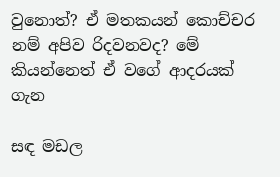වුනොත්? ඒ මතකයන් කොච්චර නම් අපිව රිදවනවද? මේ කියන්නෙත් ඒ වගේ ආදරයක් ගැන

සඳ මඩල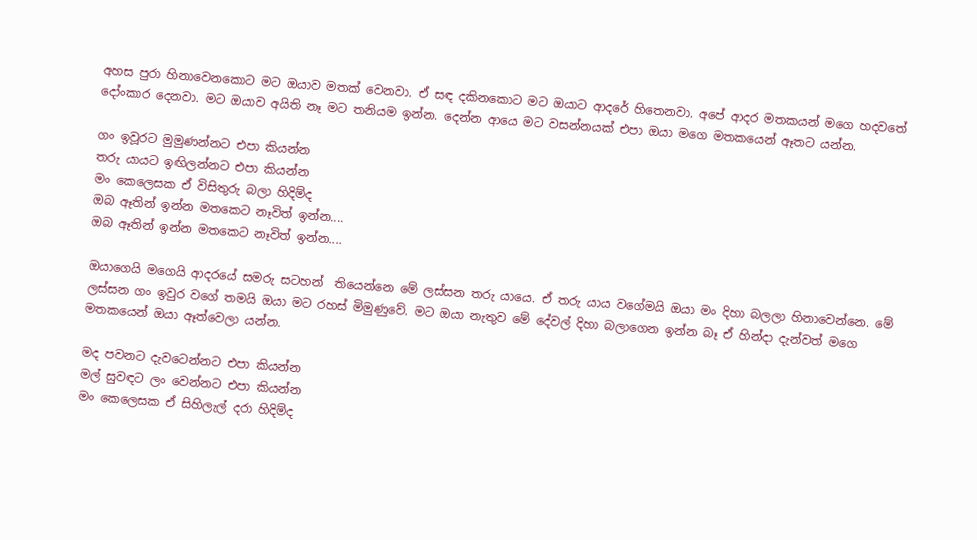අහස පුරා හිනාවෙනකොට මට ඔයාව මතක් වෙනවා. ඒ සඳ දකිනකොට මට ඔයාට ආදරේ හිතෙනවා. අපේ ආදර මතකයන් මගෙ හදවතේ දෝංකාර දෙනවා. මට ඔයාව අයිති නෑ මට තනියම ඉන්න. දෙන්න ආයෙ මට වසන්නයක් එපා ඔයා මගෙ මතකයෙන් ඈතට යන්න.

ගං ඉවූරට මුමුණන්නට එපා කියන්න
තරු යායට ඉඟිලන්නට එපා කියන්න
මං කෙලෙසක ඒ විසිතුරු බලා හිදිම්ද
ඔබ ඈතින් ඉන්න මතකෙට නෑවිත් ඉන්න....
ඔබ ඈතින් ඉන්න මතකෙට නෑවිත් ඉන්න....

ඔයාගෙයි මගෙයි ආදරයේ සමරු සටහන්  තියෙන්නෙ මේ ලස්සන තරු යායෙ. ඒ තරු යාය වගේමයි ඔයා මං දිහා බලලා හිනාවෙන්නෙ. මේ ලස්සන ගං ඉවුර වගේ තමයි ඔයා මට රහස් මිමුණුවේ. මට ඔයා නැතුව මේ දේවල් දිහා බලාගෙන ඉන්න බෑ ඒ හින්දා දැන්වත් මගෙ මතකයෙන් ඔයා ඈත්වෙලා යන්න.

මද පවනට දැවටෙන්නට එපා කියන්න
මල් සුවඳට ලං වෙන්නට එපා කියන්න
මං කෙලෙසක ඒ සිහිලැල් දරා හිදිම්ද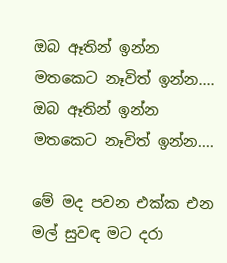ඔබ ඈතින් ඉන්න මතකෙට නෑවිත් ඉන්න....
ඔබ ඈතින් ඉන්න මතකෙට නෑවිත් ඉන්න....

මේ මද පවන එක්ක එන මල් සුවඳ මට දරා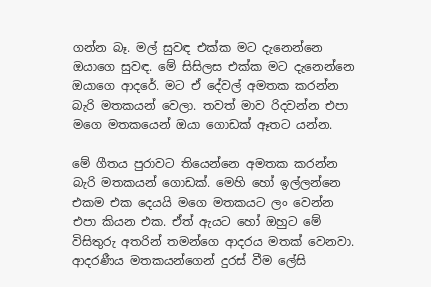ගන්න බෑ. මල් සුවඳ එක්ක මට දැනෙන්නෙ ඔයාගෙ සුවඳ. මේ සිසිලස එක්ක මට දැනෙන්නෙ ඔයාගෙ ආදරේ. මට ඒ දේවල් අමතක කරන්න බැරි මතකයන් වෙලා. තවත් මාව රිදවන්න එපා මගෙ මතකයෙන් ඔයා ගොඩක් ඈතට යන්න.

මේ ගීතය පුරාවට තියෙන්නෙ අමතක කරන්න බැරි මතකයන් ගොඩක්. මෙහි හෝ ඉල්ලන්නෙ එකම එක දෙයයි මගෙ මතකයට ලං වෙන්න එපා කියන එක. ඒත් ඇයට හෝ ඔහුට මේ විසිතුරු අතරින් තමන්ගෙ ආදරය මතක් වෙනවා. ආදරණීය මතකයන්ගෙන් දුරස් වීම ලේසි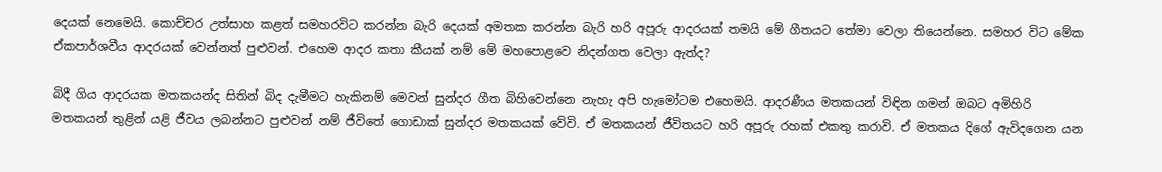දෙයක් නෙමෙයි. කොච්චර උත්සාහ කළත් සමහරවිට කරන්න බැරි දෙයක් අමතක කරන්න බැරි හරි අපූරු ආදරයක් තමයි මේ ගීතයට තේමා වෙලා තියෙන්නෙ. සමහර විට මේක ඒකපාර්ශවීය ආදරයක් වෙන්නත් පුළුවන්. එහෙම ආදර කතා කීයක් නම් මේ මහපොළවෙ නිදන්ගත වෙලා ඇත්ද?

බිදී ගිය ආදරයක මතකයන්ද සිතින් බිද දැමීමට හැකිනම් මෙවන් සුන්දර ගීත බිහිවෙන්නෙ නැහැ අපි හැමෝටම එහෙමයි. ආදරණීය මතකයන් විඳින ගමන් ඔබට අමිහිරි මතකයන් තුළින් යළි ජීවය ලබන්නට පුළුවන් නම් ජීවිතේ ගොඩාක් සුන්දර මතකයක් වේවි. ඒ මතකයන් ජීවිතයට හරි අපූරු රහක් එකතු කරාවි. ඒ මතකය දිගේ ඇවිදගෙන යන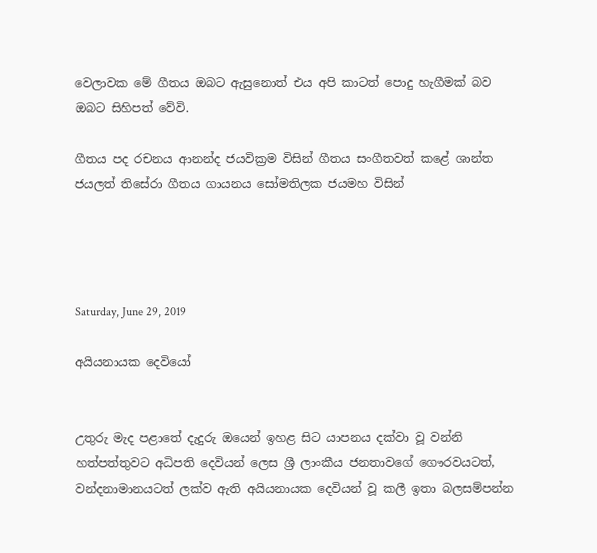වෙලාවක මේ ගීතය ඔබට ඇසුනොත් එය අපි කාටත් පොදු හැගීමක් බව ඔබට සිහිපත් වේවි.

ගීතය පද රචනය ආනන්ද ජයවික්‍රම විසින් ගීතය සංගීතවත් කළේ ශාන්ත ජයලත් තිසේරා ගීතය ගායනය සෝමතිලක ජයමහ විසින්




Saturday, June 29, 2019

අයියනායක දෙවියෝ


උතුරු මැද පළාතේ දැදුරු ඔයෙන් ඉහළ සිට යාපනය දක්වා වූ වන්නි හත්පත්තුවට අධිපති දෙවියන් ලෙස ශ්‍රී ලාංකීය ජනතාවගේ ගෞරවයටත්, වන්දනාමානයටත් ලක්ව ඇති අයියනායක දෙවියන් වූ කලී ඉතා බලසම්පන්න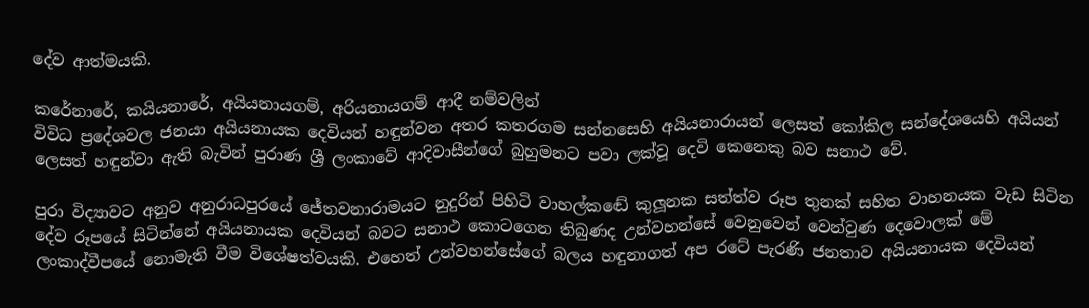දේව ආත්මයකි.

කරේනාරේ, කයියනාරේ, අයියනායගම්, අරියනායගම් ආදී නම්වලින්
විවිධ ප්‍රදේශවල ජනයා අයියනායක දෙවියන් හඳුන්වන අතර කතරගම සන්නසෙහි අයියනාරායන් ලෙසත් කෝකිල සන්දේශයෙහි අයියන් ලෙසත් හඳුන්වා ඇති බැවින් පුරාණ ශ්‍රී ලංකාවේ ආදිවාසීන්ගේ බුහුමනට පවා ලක්වූ දෙවි කෙනෙකු බව සනාථ වේ.

පුරා විද්‍යාවට අනුව අනුරාධපුරයේ ජේතවනාරාමයට නුදුරින් පිහිටි වාහල්කඬේ කුලූනක සත්ත්ව රූප තුනක් සහිත වාහනයක වැඩ සිටින දේව රූපයේ සිටින්නේ අයියනායක දෙවියන් බවට සනාථ කොටගෙන තිබුණද උන්වහන්සේ වෙනුවෙන් වෙන්වුණ දෙවොලක් මේ ලංකාද්වීපයේ නොමැති වීම විශේෂත්වයකි. එහෙත් උන්වහන්සේගේ බලය හඳුනාගත් අප රටේ පැරණි ජනතාව අයියනායක දෙවියන්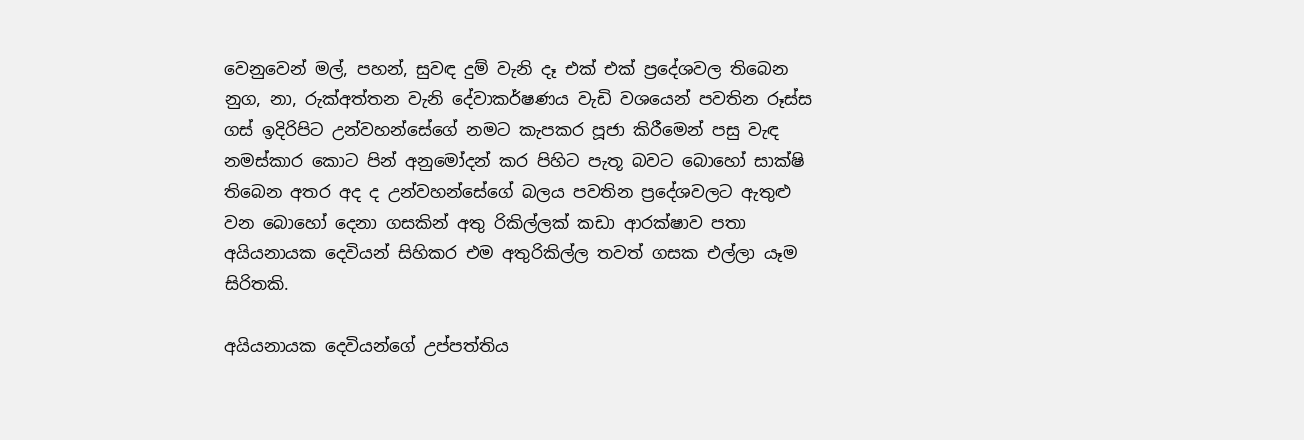වෙනුවෙන් මල්, පහන්, සුවඳ දුම් වැනි දෑ එක් එක් ප්‍රදේශවල තිබෙන නුග, නා, රුක්අත්තන වැනි දේවාකර්ෂණය වැඩි වශයෙන් පවතින රූස්ස ගස් ඉදිරිපිට උන්වහන්සේගේ නමට කැපකර පූජා කිරීමෙන් පසු වැඳ නමස්කාර කොට පින් අනුමෝදන් කර පිහිට පැතූ බවට බොහෝ සාක්ෂි තිබෙන අතර අද ද උන්වහන්සේගේ බලය පවතින ප්‍රදේශවලට ඇතුළු වන බොහෝ දෙනා ගසකින් අතු රිකිල්ලක් කඩා ආරක්ෂාව පතා අයියනායක දෙවියන් සිහිකර එම අතුරිකිල්ල තවත් ගසක එල්ලා යෑම සිරිතකි.

අයියනායක දෙවියන්ගේ උප්පත්තිය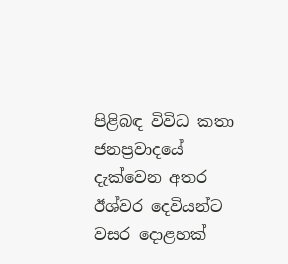පිළිබඳ විවිධ කතා ජනප්‍රවාදයේ දැක්වෙන අතර ඊශ්වර දෙවියන්ට වසර දොළහක්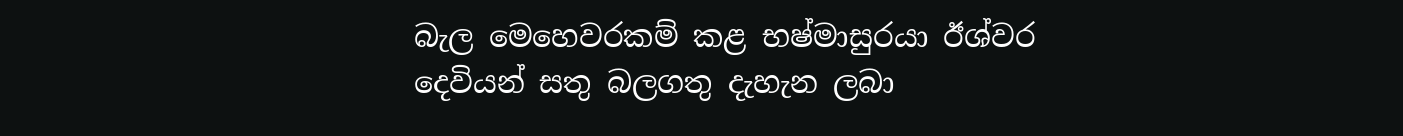බැල මෙහෙවරකම් කළ භෂ්මාසුරයා ඊශ්වර දෙවියන් සතු බලගතු දැහැන ලබා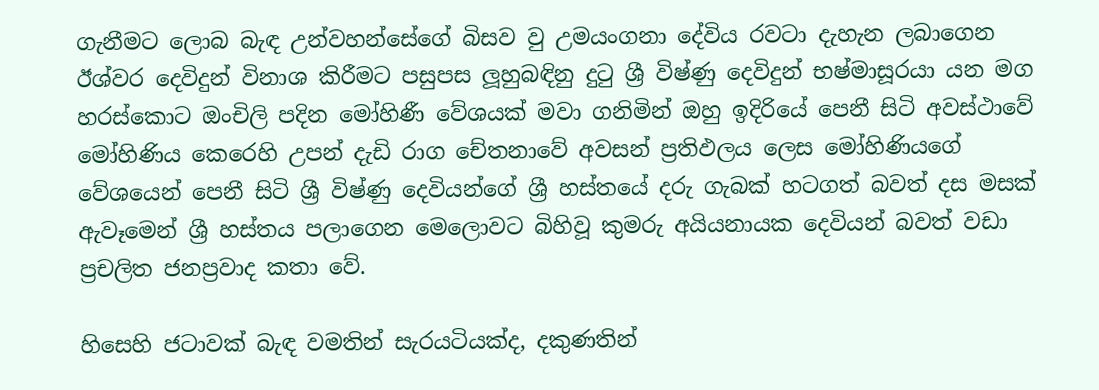ගැනීමට ලොබ බැඳ උන්වහන්සේගේ බිසව වු උමයංගනා දේවිය රවටා දැහැන ලබාගෙන ඊශ්වර දෙවිදුන් විනාශ කිරීමට පසුපස ලූහුබඳිනු දුටු ශ්‍රී විෂ්ණු දෙවිදුන් භෂ්මාසූරයා යන මග හරස්කොට ඔංචිලි පදින මෝහිණී වේශයක් මවා ගනිමින් ඔහු ඉදිරියේ පෙනී සිටි අවස්ථාවේ මෝහිණිය කෙරෙහි උපන් දැඩි රාග චේතනාවේ අවසන් ප්‍රතිඵලය ලෙස මෝහිණියගේ වේශයෙන් පෙනී සිටි ශ්‍රී විෂ්ණු දෙවියන්ගේ ශ්‍රී හස්තයේ දරු ගැබක් හටගත් බවත් දස මසක් ඇවෑමෙන් ශ්‍රී හස්තය පලාගෙන මෙලොවට බිහිවූ කුමරු අයියනායක දෙවියන් බවත් වඩා ප්‍රචලිත ජනප්‍රවාද කතා වේ.

හිසෙහි ජටාවක් බැඳ වමතින් සැරයටියක්ද, දකුණතින්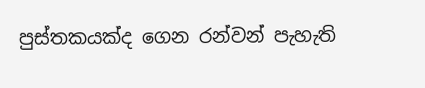පුස්තකයක්ද ගෙන රන්වන් පැහැති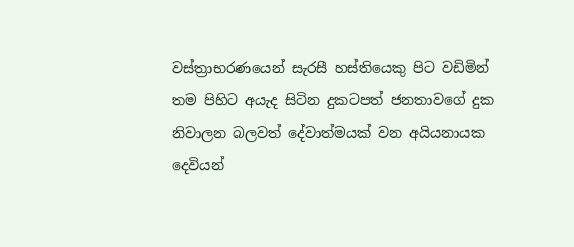වස්ත්‍රාභරණයෙන් සැරසී හස්තියෙකු පිට වඩිමින් තම පිහිට අයැද සිටින දුකටපත් ජනතාවගේ දුක නිවාලන බලවත් දේවාත්මයක් වන අයියනායක දෙවියන්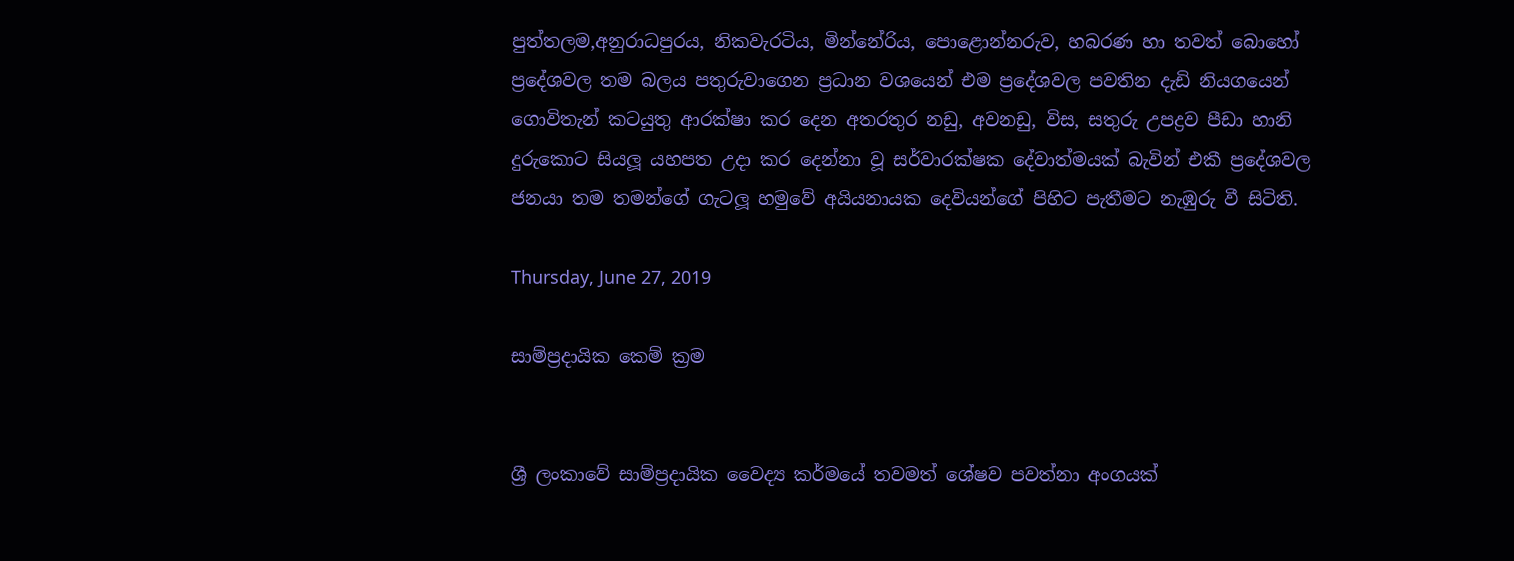පුත්තලම,අනුරාධපුරය, නිකවැරටිය, මින්නේරිය, පොළොන්නරුව, හබරණ හා තවත් බොහෝ ප්‍රදේශවල තම බලය පතුරුවාගෙන ප්‍රධාන වශයෙන් එම ප්‍රදේශවල පවතින දැඩි නියගයෙන් ගොවිතැන් කටයුතු ආරක්ෂා කර දෙන අතරතුර නඩු, අවනඩු, විස, සතුරු උපද්‍රව පීඩා හානි දුරුකොට සියලූ යහපත උදා කර දෙන්නා වූ සර්වාරක්ෂක දේවාත්මයක් බැවින් එකී ප්‍රදේශවල ජනයා තම තමන්ගේ ගැටලූ හමුවේ අයියනායක දෙවියන්ගේ පිහිට පැතීමට නැඹුරු වී සිටිති.

Thursday, June 27, 2019

සාම්ප්‍රදායික කෙම් ක්‍රම


ශ්‍රී ලංකාවේ සාම්ප්‍රදායික වෛද්‍ය කර්මයේ තවමත් ශේෂව පවත්නා අංගයක්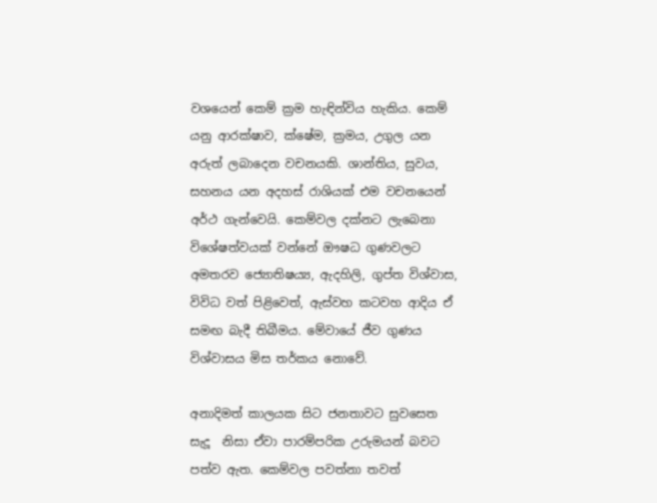වශයෙන් කෙම් ක්‍රම හැඳින්විය හැකිය. කෙම් යනු ආරක්ෂාව, ක්ෂේම, ක්‍රමය, උගුල යන අරුත් ලබාදෙන වචනයකි. ශාන්තිය, සුවය, සහනය යන අදහස් රාශියක් එම වචනයෙන් අර්ථ ගැන්වෙයි. කෙම්වල දක්නට ලැබෙනා විශේෂත්වයක් වන්නේ ඖෂධ ගුණවලට අමතරව ජ්‍යොතිෂය්‍ය, ඇදහිලි, ගුප්ත විශ්වාස, විවිධ වත් පිළිවෙත්, ඇස්වහ කටවහ ආදිය ඒ සමඟ බැදී තිබීමය. මේවායේ ජීව ගුණය විශ්වාසය මිස තර්කය නොවේ.

අනාදිමත් කාලයක සිට ජනතාවට සුවසෙත සැදූ  නිසා ඒවා පාරම්පරික උරුමයන් බවට පත්ව ඇත. කෙම්වල පවත්නා තවත්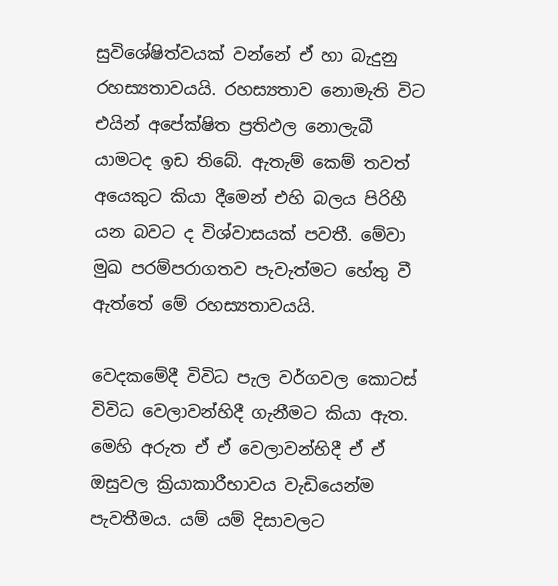සුවිශේෂිත්වයක් වන්නේ ඒ හා බැදුනු රහස්‍යතාවයයි. රහස්‍යතාව නොමැති විට එයින් අපේක්ෂිත ප්‍රතිඵල නොලැබී යාමටද ඉඩ තිබේ. ඇතැම් කෙම් තවත් අයෙකුට කියා දීමෙන් එහි බලය පිරිහී යන බවට ද විශ්වාසයක් පවතී. මේවා මුඛ පරම්පරාගතව පැවැත්මට හේතු වී ඇත්තේ මේ රහස්‍යතාවයයි.

වෙදකමේදී විවිධ පැල වර්ගවල කොටස් විවිධ වෙලාවන්හිදී ගැනීමට කියා ඇත. මෙහි අරුත ඒ ඒ වෙලාවන්හිදී ඒ ඒ ඔසුවල ක්‍රියාකාරීභාවය වැඩියෙන්ම පැවතීමය. යම් යම් දිසාවලට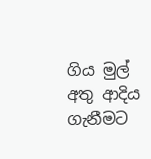ගිය මුල් අතු ආදිය ගැනීමට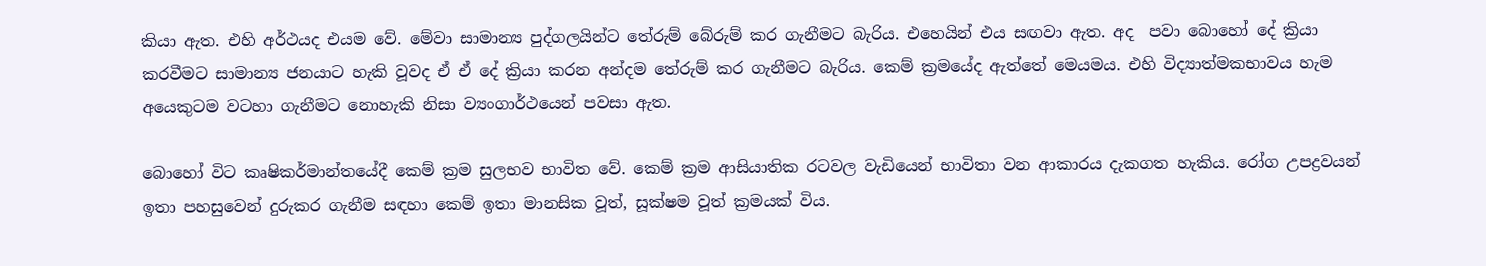කියා ඇත. එහි අර්ථයද එයම වේ. මේවා සාමාන්‍ය පුද්ගලයින්ට තේරුම් බේරුම් කර ගැනීමට බැරිය. එහෙයින් එය සඟවා ඇත. අද  පවා බොහෝ දේ ක්‍රියා කරවීමට සාමාන්‍ය ජනයාට හැකි වූවද ඒ ඒ දේ ක්‍රියා කරන අන්දම තේරුම් කර ගැනීමට බැරිය. කෙම් ක්‍රමයේද ඇත්තේ මෙයමය. එහි විද්‍යාත්මකභාවය හැම අයෙකුටම වටහා ගැනීමට නොහැකි නිසා ව්‍යංගාර්ථයෙන් පවසා ඇත.

බොහෝ විට කෘෂිකර්මාන්තයේදී කෙම් ක්‍රම සුලභව භාවිත වේ. කෙම් ක්‍රම ආසියාතික රටවල වැඩියෙන් භාවිතා වන ආකාරය දැකගත හැකිය. රෝග උපද්‍රවයන් ඉතා පහසුවෙන් දුරුකර ගැනීම සඳහා කෙම් ඉතා මානසික වූත්, සූක්ෂම වූත් ක්‍රමයක් විය.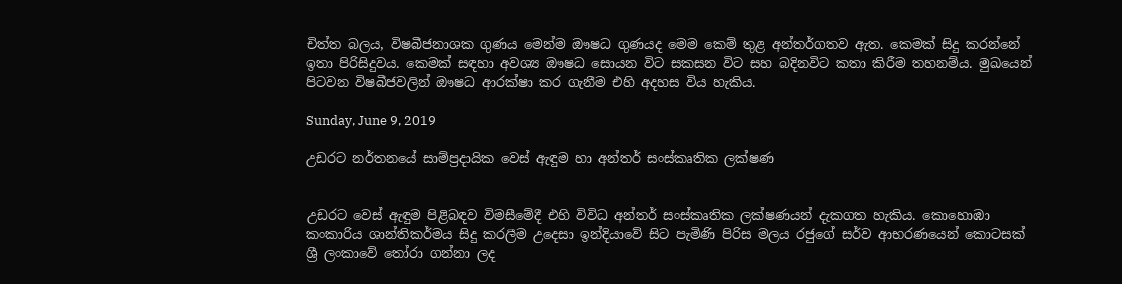චිත්ත බලය, විෂබීජනාශක ගුණය මෙන්ම ඖෂධ ගුණයද මෙම කෙම් තුළ අන්තර්ගතව ඇත. කෙමක් සිදු කරන්නේ ඉතා පිරිසිදුවය. කෙමක් සඳහා අවශ්‍ය ඖෂධ සොයන විට සකසන විට සහ බදිනවිට කතා කිරීම තහනම්ය. මුඛයෙන් පිටවන විෂබීජවලින් ඖෂධ ආරක්ෂා කර ගැනීම එහි අදහස විය හැකිය.

Sunday, June 9, 2019

උඩරට නර්තනයේ සාම්ප්‍රදායික වෙස් ඇඳුම හා අන්තර් සංස්කෘතික ලක්ෂණ


උඩරට වෙස් ඇඳුම පිළිබඳව විමසීමේදී එහි විවිධ අන්තර් සංස්කෘතික ලක්ෂණයන් දැකගත හැකිය. කොහොඹා කංකාරිය ශාන්තිකර්මය සිදු කරලීම උදෙසා ඉන්දියාවේ සිට පැමිණි පිරිස මලය රජුගේ සර්ව ආභරණයෙන් කොටසක් ශ්‍රී ලංකාවේ තෝරා ගන්නා ලද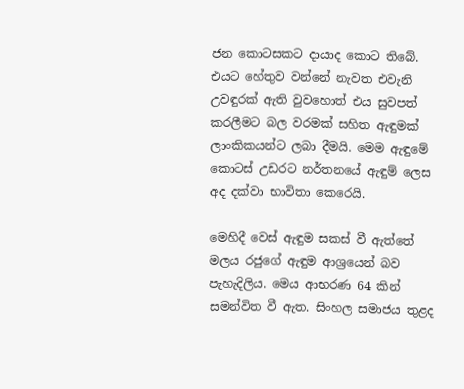ජන කොටසකට දායාද කොට තිබේ. එයට හේතුව වන්නේ නැවත එවැනි උවඳුරක් ඇති වුවහොත් එය සුවපත් කරලීමට බල වරමක් සහිත ඇඳුමක් ලාංකිකයන්ට ලබා දීමයි. මෙම ඇඳුමේ කොටස් උඩරට නර්තනයේ ඇඳුම් ලෙස අද දක්වා භාවිතා කෙරෙයි.

මෙහිදී වෙස් ඇඳුම සකස් වී ඇත්තේ මලය රජුගේ ඇඳුම ආශ්‍රයෙන් බව පැහැදිලිය. මෙය ආභරණ 64 කින් සමන්විත වී ඇත. සිංහල සමාජය තුළද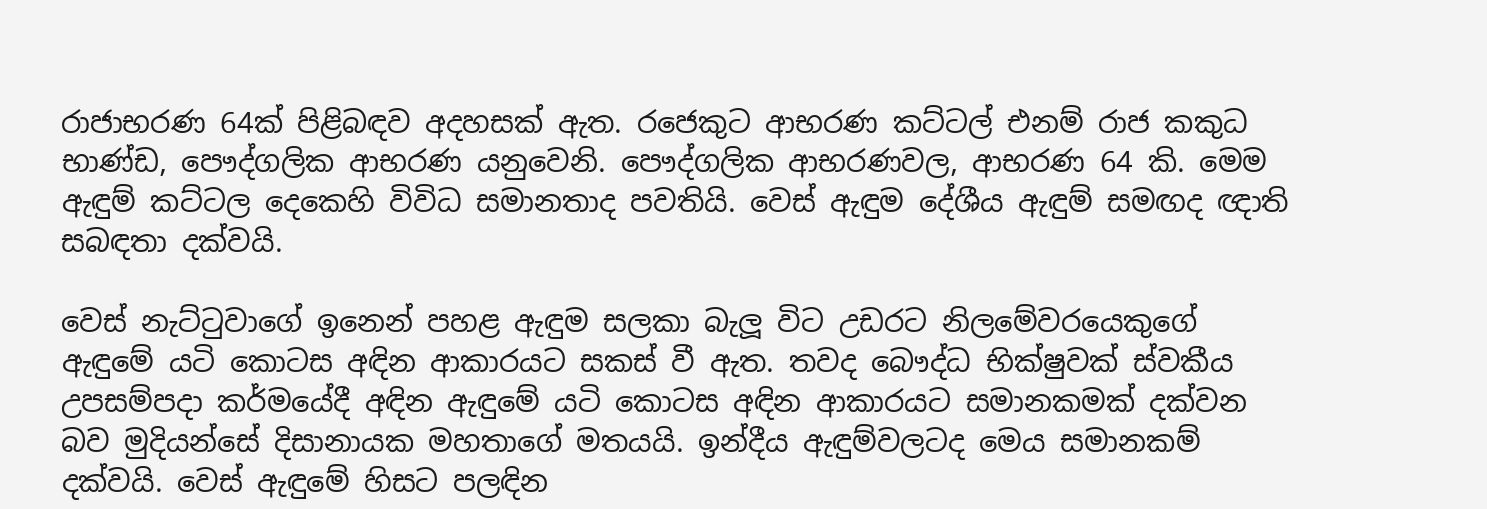රාජාභරණ 64ක් පිළිබඳව අදහසක් ඇත. රජෙකුට ආභරණ කට්ටල් එනම් රාජ කකුධ භාණ්ඩ, පෞද්ගලික ආභරණ යනුවෙනි. පෞද්ගලික ආභරණවල, ආභරණ 64 කි. මෙම ඇඳුම් කට්ටල දෙකෙහි විවිධ සමානතාද පවතියි. වෙස් ඇඳුම දේශීය ඇඳුම් සමඟද ඥාති සබඳතා දක්වයි.

වෙස් නැට්ටුවාගේ ඉනෙන් පහළ ඇඳුම සලකා බැලූ විට උඩරට නිලමේවරයෙකුගේ ඇඳුමේ යටි කොටස අඳින ආකාරයට සකස් වී ඇත. තවද බෞද්ධ භික්ෂුවක් ස්වකීය උපසම්පදා කර්මයේදී අඳින ඇඳුමේ යටි කොටස අඳින ආකාරයට සමානකමක් දක්වන බව මුදියන්සේ දිසානායක මහතාගේ මතයයි. ඉන්දීය ඇඳුම්වලටද මෙය සමානකම් දක්වයි. වෙස් ඇඳුමේ හිසට පලඳින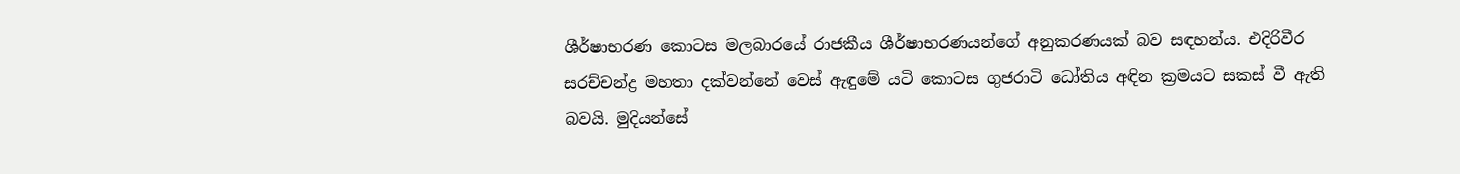ශීර්ෂාභරණ කොටස මලබාරයේ රාජකීය ශීර්ෂාභරණයන්ගේ අනුකරණයක් බව සඳහන්ය. එදිරිවීර සරච්චන්ද්‍ර මහතා දක්වන්නේ වෙස් ඇඳුමේ යටි කොටස ගුජරාටි ධෝතිය අඳින ක්‍රමයට සකස් වී ඇති බවයි. මුදියන්සේ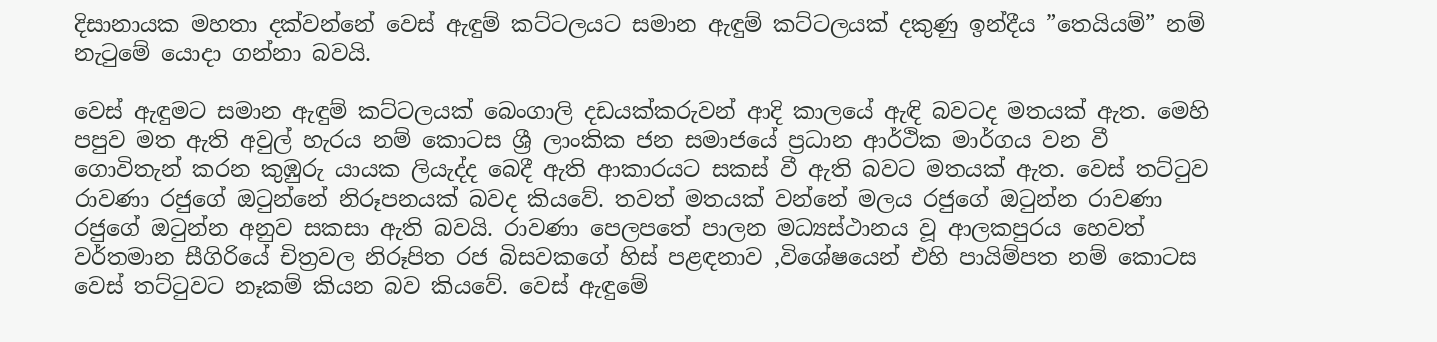දිසානායක මහතා දක්වන්නේ වෙස් ඇඳුම් කට්ටලයට සමාන ඇඳුම් කට්ටලයක් දකුණු ඉන්දීය ”තෙයියම්” නම් නැටුමේ යොදා ගන්නා බවයි.

වෙස් ඇඳුමට සමාන ඇඳුම් කට්ටලයක් බෙංගාලි දඩයක්කරුවන් ආදි කාලයේ ඇඳි බවටද මතයක් ඇත. මෙහි පපුව මත ඇති අවුල් හැරය නම් කොටස ශ්‍රී ලාංකික ජන සමාජයේ ප්‍රධාන ආර්ථික මාර්ගය වන වී ගොවිතැන් කරන කුඹුරු යායක ලියැද්ද බෙදී ඇති ආකාරයට සකස් වී ඇති බවට මතයක් ඇත. වෙස් තට්ටුව රාවණා රජුගේ ඔටුන්නේ නිරූපනයක් බවද කියවේ. තවත් මතයක් වන්නේ මලය රජුගේ ඔටුන්න රාවණා රජුගේ ඔටුන්න අනුව සකසා ඇති බවයි. රාවණා පෙලපතේ පාලන මධ්‍යස්ථානය වූ ආලකපුරය හෙවත් වර්තමාන සීගිරියේ චිත්‍රවල නිරූපිත රජ බිසවකගේ හිස් පළඳනාව ,විශේෂයෙන් එහි පායිම්පත නම් කොටස වෙස් තට්ටුවට නෑකම් කියන බව කියවේ. වෙස් ඇඳුමේ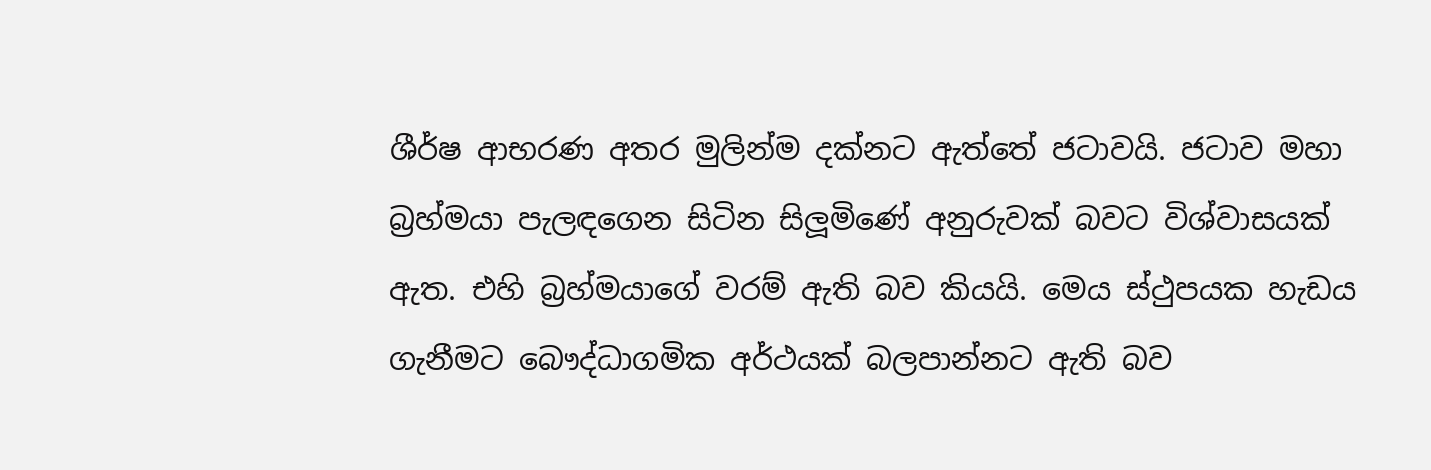ශීර්ෂ ආභරණ අතර මුලින්ම දක්නට ඇත්තේ ජටාවයි. ජටාව මහා බ්‍රහ්මයා පැලඳගෙන සිටින සිලූමිණේ අනුරුවක් බවට විශ්වාසයක් ඇත. එහි බ්‍රහ්මයාගේ වරම් ඇති බව කියයි. මෙය ස්ථුපයක හැඩය ගැනීමට බෞද්ධාගමික අර්ථයක් බලපාන්නට ඇති බව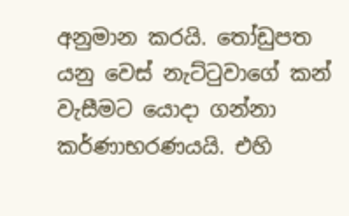අනුමාන කරයි. තෝඩුපත යනු වෙස් නැට්ටුවාගේ කන් වැසීමට යොදා ගන්නා කර්ණාභරණයයි. එහි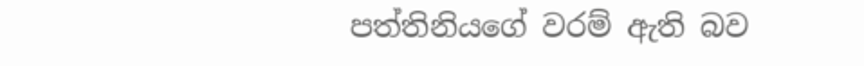පත්තිනියගේ වරම් ඇති බව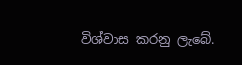විශ්වාස කරනු ලැබේ.